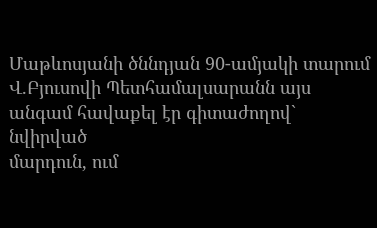Մաթևոսյանի ծննդյան 90-ամյակի տարում Վ.Բյուսովի Պետհամալսարանն այս անգամ հավաքել էր գիտաժողով` նվիրված
մարդուն, ում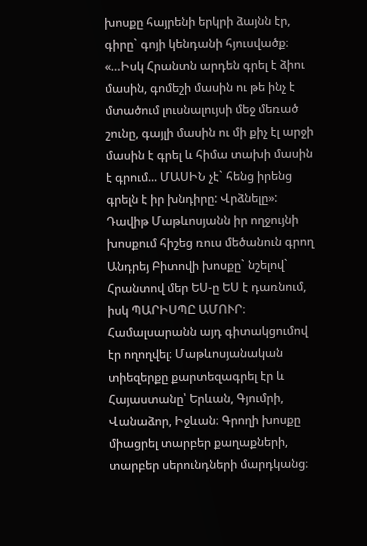խոսքը հայրենի երկրի ձայնն էր, գիրը` գոյի կենդանի հյուսվածք։
«…Իսկ Հրանտն արդեն գրել է ձիու մասին, գոմեշի մասին ու թե ինչ է մտածում լուսնալույսի մեջ մեռած շունը, գայլի մասին ու մի քիչ էլ արջի մասին է գրել և հիմա տախի մասին է գրում... ՄԱՍԻՆ չէ` հենց իրենց գրելն է իր խնդիրը: Վրձնելը»: Դավիթ Մաթևոսյանն իր ողջույնի խոսքում հիշեց ռուս մեծանուն գրող Անդրեյ Բիտովի խոսքը` նշելով` Հրանտով մեր ԵՍ-ը ԵՍ է դառնում, իսկ ՊԱՐԻՍՊԸ ԱՄՈՒՐ։
Համալսարանն այդ գիտակցումով էր ողողվել։ Մաթևոսյանական տիեզերքը քարտեզագրել էր և Հայաստանը՝ Երևան, Գյումրի, Վանաձոր, Իջևան։ Գրողի խոսքը միացրել տարբեր քաղաքների, տարբեր սերունդների մարդկանց։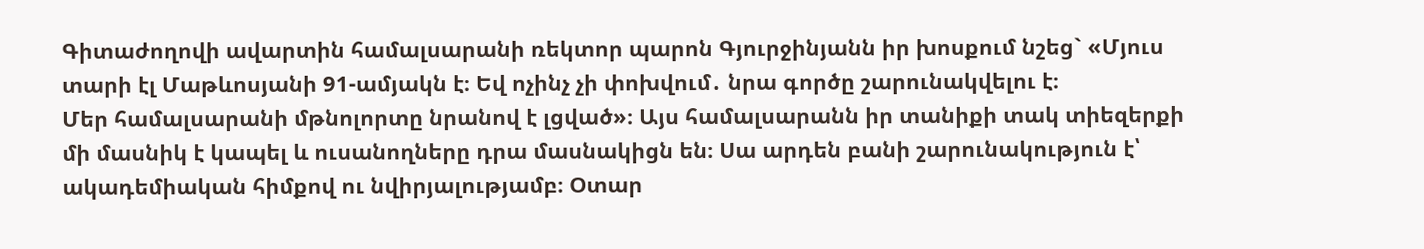Գիտաժողովի ավարտին համալսարանի ռեկտոր պարոն Գյուրջինյանն իր խոսքում նշեց` «Մյուս տարի էլ Մաթևոսյանի 91-ամյակն է։ Եվ ոչինչ չի փոխվում․ նրա գործը շարունակվելու է։
Մեր համալսարանի մթնոլորտը նրանով է լցված»։ Այս համալսարանն իր տանիքի տակ տիեզերքի մի մասնիկ է կապել և ուսանողները դրա մասնակիցն են։ Սա արդեն բանի շարունակություն է՝ ակադեմիական հիմքով ու նվիրյալությամբ։ Օտար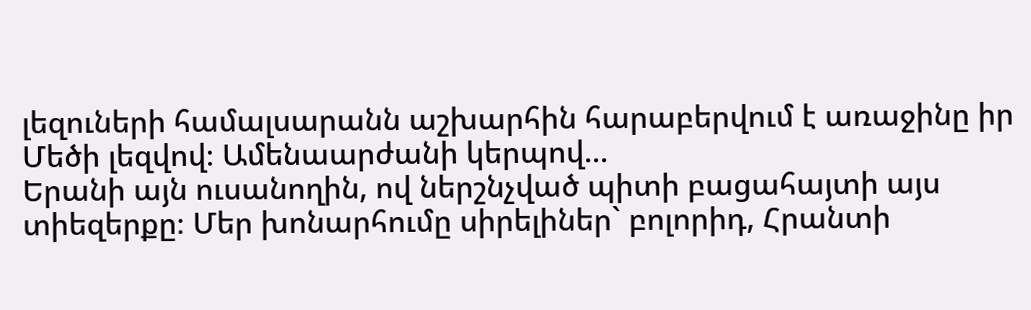լեզուների համալսարանն աշխարհին հարաբերվում է առաջինը իր Մեծի լեզվով։ Ամենաարժանի կերպով...
Երանի այն ուսանողին, ով ներշնչված պիտի բացահայտի այս տիեզերքը։ Մեր խոնարհումը սիրելիներ` բոլորիդ, Հրանտի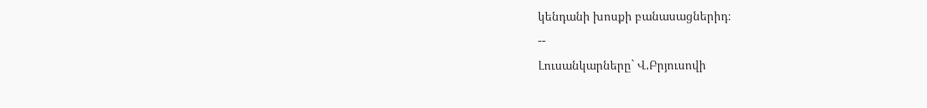կենդանի խոսքի բանասացներիդ։
--
Լուսանկարները` Վ.Բրյուսովի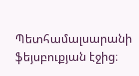Պետհամալսարանի ֆեյսբուքյան էջից։